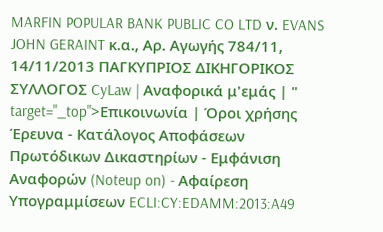MARFIN POPULAR BANK PUBLIC CO LTD ν. EVANS JOHN GERAINT κ.α., Αρ. Αγωγής 784/11, 14/11/2013 ΠΑΓΚΥΠΡΙΟΣ ΔΙΚΗΓΟΡΙΚΟΣ ΣΥΛΛΟΓΟΣ CyLaw | Αναφορικά μ'εμάς | " target="_top">Επικοινωνία | Όροι χρήσης Έρευνα - Κατάλογος Αποφάσεων Πρωτόδικων Δικαστηρίων - Εμφάνιση Αναφορών (Noteup on) - Αφαίρεση Υπογραμμίσεων ECLI:CY:EDAMM:2013:A49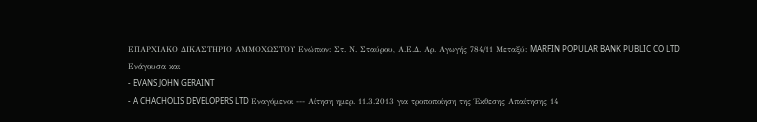ΕΠΑΡΧΙΑΚΟ ΔΙΚΑΣΤΗΡΙΟ ΑΜΜΟΧΩΣΤΟΥ Ενώπιον: Στ. Ν. Σταύρου, Α.Ε.Δ. Αρ. Αγωγής 784/11 Μεταξύ: MARFIN POPULAR BANK PUBLIC CO LTD Ενάγουσα και
- EVANS JOHN GERAINT
- A CHACHOLIS DEVELOPERS LTD Εναγόμενοι --- Αίτηση ημερ. 11.3.2013 για τροποποίηση της Έκθεσης Απαίτησης 14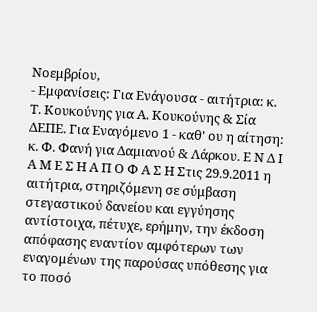Νοεμβρίου,
- Εμφανίσεις: Για Ενάγουσα - αιτήτρια: κ. Τ. Κουκούνης για Α. Κουκούνης & Σία ΔΕΠΕ. Για Εναγόμενο 1 - καθ' ου η αίτηση: κ. Φ. Φανή για Δαμιανού & Λάρκου. Ε Ν Δ Ι Α Μ Ε Σ Η Α Π Ο Φ Α Σ Η Στις 29.9.2011 η αιτήτρια, στηριζόμενη σε σύμβαση στεγαστικού δανείου και εγγύησης αντίστοιχα, πέτυχε, ερήμην, την έκδοση απόφασης εναντίον αμφότερων των εναγομένων της παρούσας υπόθεσης για το ποσό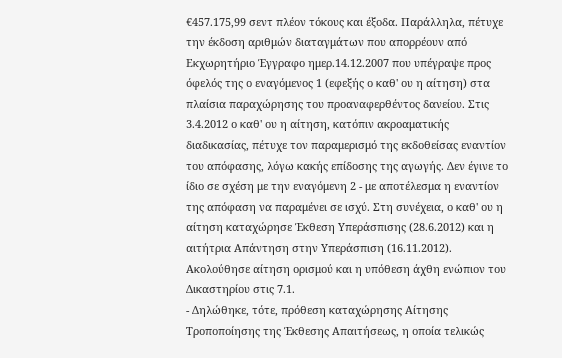€457.175,99 σεντ πλέον τόκους και έξοδα. Παράλληλα, πέτυχε την έκδοση αριθμών διαταγμάτων που απορρέουν από Εκχωρητήριο Έγγραφο ημερ.14.12.2007 που υπέγραψε προς όφελός της ο εναγόμενος 1 (εφεξής ο καθ' ου η αίτηση) στα πλαίσια παραχώρησης του προαναφερθέντος δανείου. Στις 3.4.2012 ο καθ' ου η αίτηση, κατόπιν ακροαματικής διαδικασίας, πέτυχε τον παραμερισμό της εκδοθείσας εναντίον του απόφασης, λόγω κακής επίδοσης της αγωγής. Δεν έγινε το ίδιο σε σχέση με την εναγόμενη 2 - με αποτέλεσμα η εναντίον της απόφαση να παραμένει σε ισχύ. Στη συνέχεια, ο καθ' ου η αίτηση καταχώρησε Έκθεση Υπεράσπισης (28.6.2012) και η αιτήτρια Απάντηση στην Υπεράσπιση (16.11.2012). Ακολούθησε αίτηση ορισμού και η υπόθεση άχθη ενώπιον του Δικαστηρίου στις 7.1.
- Δηλώθηκε, τότε, πρόθεση καταχώρησης Αίτησης Τροποποίησης της Έκθεσης Απαιτήσεως, η οποία τελικώς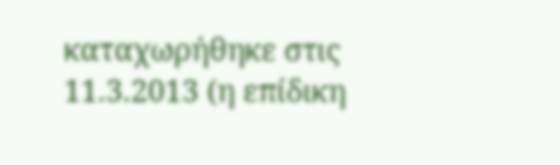καταχωρήθηκε στις 11.3.2013 (η επίδικη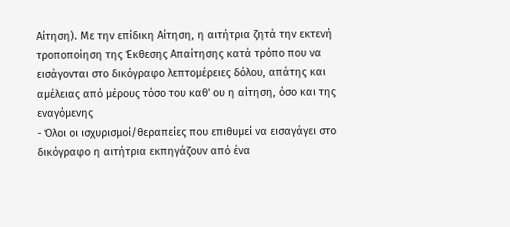Αίτηση). Με την επίδικη Αίτηση, η αιτήτρια ζητά την εκτενή τροποποίηση της Έκθεσης Απαίτησης κατά τρόπο που να εισάγονται στο δικόγραφο λεπτομέρειες δόλου, απάτης και αμέλειας από μέρους τόσο του καθ' ου η αίτηση, όσο και της εναγόμενης
- Όλοι οι ισχυρισμοί/θεραπείες που επιθυμεί να εισαγάγει στο δικόγραφο η αιτήτρια εκπηγάζουν από ένα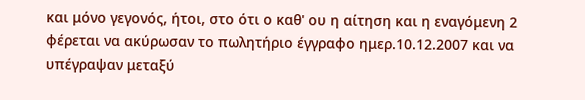και μόνο γεγονός, ήτοι, στο ότι ο καθ' ου η αίτηση και η εναγόμενη 2 φέρεται να ακύρωσαν το πωλητήριο έγγραφο ημερ.10.12.2007 και να υπέγραψαν μεταξύ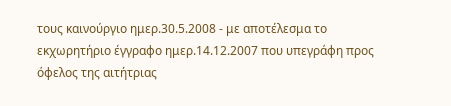τους καινούργιο ημερ.30.5.2008 - με αποτέλεσμα το εκχωρητήριο έγγραφο ημερ.14.12.2007 που υπεγράφη προς όφελος της αιτήτριας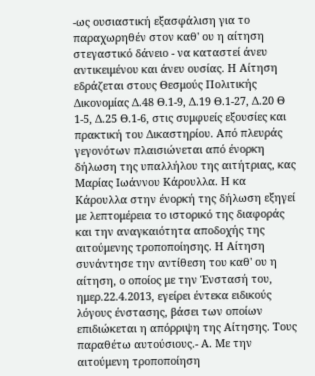-ως ουσιαστική εξασφάλιση για το παραχωρηθέν στον καθ' ου η αίτηση στεγαστικό δάνειο - να καταστεί άνευ αντικειμένου και άνευ ουσίας. Η Αίτηση εδράζεται στους Θεσμούς Πολιτικής Δικονομίας Δ.48 Θ.1-9, Δ.19 Θ.1-27, Δ.20 Θ 1-5, Δ.25 Θ.1-6, στις συμφυείς εξουσίες και πρακτική του Δικαστηρίου. Από πλευράς γεγονότων πλαισιώνεται από ένορκη δήλωση της υπαλλήλου της αιτήτριας, κας Μαρίας Ιωάννου Κάρουλλα. Η κα Κάρουλλα στην ένορκή της δήλωση εξηγεί με λεπτομέρεια το ιστορικό της διαφοράς και την αναγκαιότητα αποδοχής της αιτούμενης τροποποίησης. Η Αίτηση συνάντησε την αντίθεση του καθ' ου η αίτηση, ο οποίος με την Ένστασή του, ημερ.22.4.2013, εγείρει έντεκα ειδικούς λόγους ένστασης, βάσει των οποίων επιδιώκεται η απόρριψη της Αίτησης. Τους παραθέτω αυτούσιους.- Α. Με την αιτούμενη τροποποίηση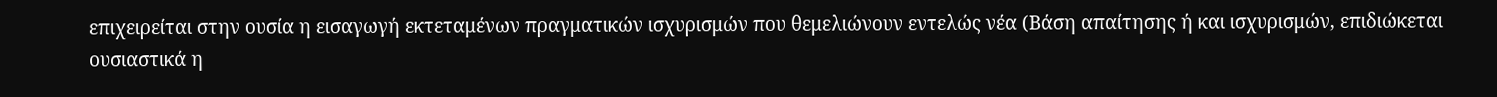επιχειρείται στην ουσία η εισαγωγή εκτεταμένων πραγματικών ισχυρισμών που θεμελιώνουν εντελώς νέα (Βάση απαίτησης ή και ισχυρισμών, επιδιώκεται ουσιαστικά η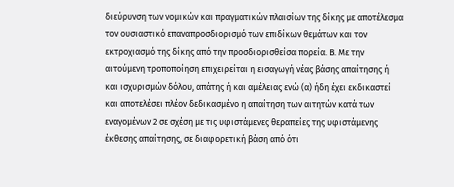διεύρυνση των νομικών και πραγματικών πλαισίων της δίκης με αποτέλεσμα τον ουσιαστικό επαναπροσδιορισμό των επιδίκων θεμάτων και τον εκτροχιασμό της δίκης από την προσδιορισθείσα πορεία. Β. Με την αιτούμενη τροποποίηση επιχειρείται η εισαγωγή νέας βάσης απαίτησης ή και ισχυρισμών δόλου, απάτης ή και αμέλειας ενώ (α) ήδη έχει εκδικαστεί και αποτελέσει πλέον δεδικασμένο η απαίτηση των αιτητών κατά των εναγομένων 2 σε σχέση με τις υφιστάμενες θεραπείες της υφιστάμενης έκθεσης απαίτησης, σε διαφορετική βάση από ότι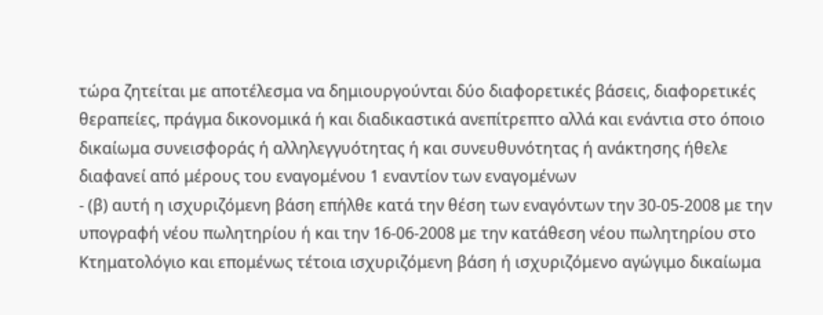τώρα ζητείται με αποτέλεσμα να δημιουργούνται δύο διαφορετικές βάσεις, διαφορετικές θεραπείες, πράγμα δικονομικά ή και διαδικαστικά ανεπίτρεπτο αλλά και ενάντια στο όποιο δικαίωμα συνεισφοράς ή αλληλεγγυότητας ή και συνευθυνότητας ή ανάκτησης ήθελε διαφανεί από μέρους του εναγομένου 1 εναντίον των εναγομένων
- (β) αυτή η ισχυριζόμενη βάση επήλθε κατά την θέση των εναγόντων την 30-05-2008 με την υπογραφή νέου πωλητηρίου ή και την 16-06-2008 με την κατάθεση νέου πωλητηρίου στο Κτηματολόγιο και επομένως τέτοια ισχυριζόμενη βάση ή ισχυριζόμενο αγώγιμο δικαίωμα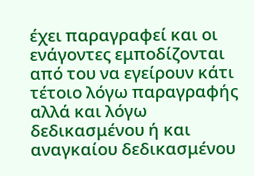έχει παραγραφεί και οι ενάγοντες εμποδίζονται από του να εγείρουν κάτι τέτοιο λόγω παραγραφής αλλά και λόγω δεδικασμένου ή και αναγκαίου δεδικασμένου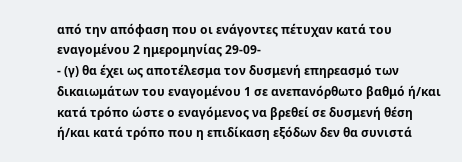από την απόφαση που οι ενάγοντες πέτυχαν κατά του εναγομένου 2 ημερομηνίας 29-09-
- (γ) θα έχει ως αποτέλεσμα τον δυσμενή επηρεασμό των δικαιωμάτων του εναγομένου 1 σε ανεπανόρθωτο βαθμό ή/και κατά τρόπο ώστε ο εναγόμενος να βρεθεί σε δυσμενή θέση ή/και κατά τρόπο που η επιδίκαση εξόδων δεν θα συνιστά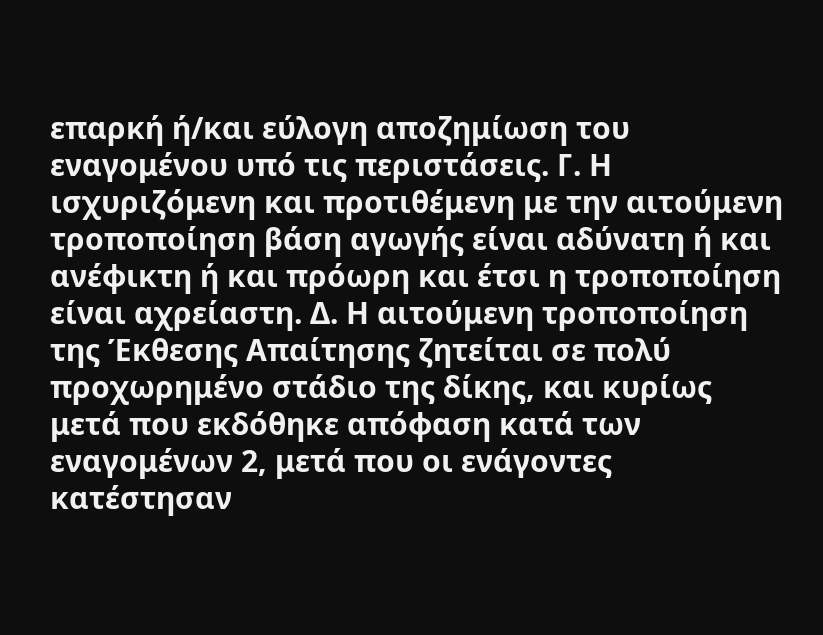επαρκή ή/και εύλογη αποζημίωση του εναγομένου υπό τις περιστάσεις. Γ. Η ισχυριζόμενη και προτιθέμενη με την αιτούμενη τροποποίηση βάση αγωγής είναι αδύνατη ή και ανέφικτη ή και πρόωρη και έτσι η τροποποίηση είναι αχρείαστη. Δ. Η αιτούμενη τροποποίηση της Έκθεσης Απαίτησης ζητείται σε πολύ προχωρημένο στάδιο της δίκης, και κυρίως μετά που εκδόθηκε απόφαση κατά των εναγομένων 2, μετά που οι ενάγοντες κατέστησαν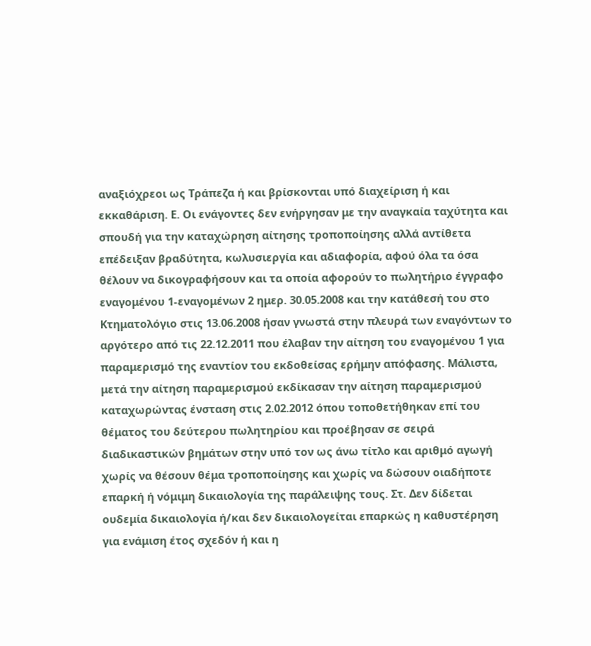αναξιόχρεοι ως Τράπεζα ή και βρίσκονται υπό διαχείριση ή και εκκαθάριση. Ε. Οι ενάγοντες δεν ενήργησαν με την αναγκαία ταχύτητα και σπουδή για την καταχώρηση αίτησης τροποποίησης αλλά αντίθετα επέδειξαν βραδύτητα, κωλυσιεργία και αδιαφορία, αφού όλα τα όσα θέλουν να δικογραφήσουν και τα οποία αφορούν το πωλητήριο έγγραφο εναγομένου 1-εναγομένων 2 ημερ. 30.05.2008 και την κατάθεσή του στο Κτηματολόγιο στις 13.06.2008 ήσαν γνωστά στην πλευρά των εναγόντων το αργότερο από τις 22.12.2011 που έλαβαν την αίτηση του εναγομένου 1 για παραμερισμό της εναντίον του εκδοθείσας ερήμην απόφασης. Μάλιστα, μετά την αίτηση παραμερισμού εκδίκασαν την αίτηση παραμερισμού καταχωρώντας ένσταση στις 2.02.2012 όπου τοποθετήθηκαν επί του θέματος του δεύτερου πωλητηρίου και προέβησαν σε σειρά διαδικαστικών βημάτων στην υπό τον ως άνω τίτλο και αριθμό αγωγή χωρίς να θέσουν θέμα τροποποίησης και χωρίς να δώσουν οιαδήποτε επαρκή ή νόμιμη δικαιολογία της παράλειψης τους. Στ. Δεν δίδεται ουδεμία δικαιολογία ή/και δεν δικαιολογείται επαρκώς η καθυστέρηση για ενάμιση έτος σχεδόν ή και η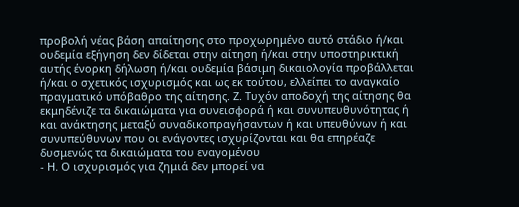προβολή νέας βάση απαίτησης στο προχωρημένο αυτό στάδιο ή/και ουδεμία εξήγηση δεν δίδεται στην αίτηση ή/και στην υποστηρικτική αυτής ένορκη δήλωση ή/και ουδεμία βάσιμη δικαιολογία προβάλλεται ή/και ο σχετικός ισχυρισμός και ως εκ τούτου, ελλείπει το αναγκαίο πραγματικό υπόβαθρο της αίτησης. Ζ. Τυχόν αποδοχή της αίτησης θα εκμηδένιζε τα δικαιώματα για συνεισφορά ή και συνυπευθυνότητας ή και ανάκτησης μεταξύ συναδικοπραγήσαντων ή και υπευθύνων ή και συνυπεύθυνων που οι ενάγοντες ισχυρίζονται και θα επηρέαζε δυσμενώς τα δικαιώματα του εναγομένου
- Η. Ο ισχυρισμός για ζημιά δεν μπορεί να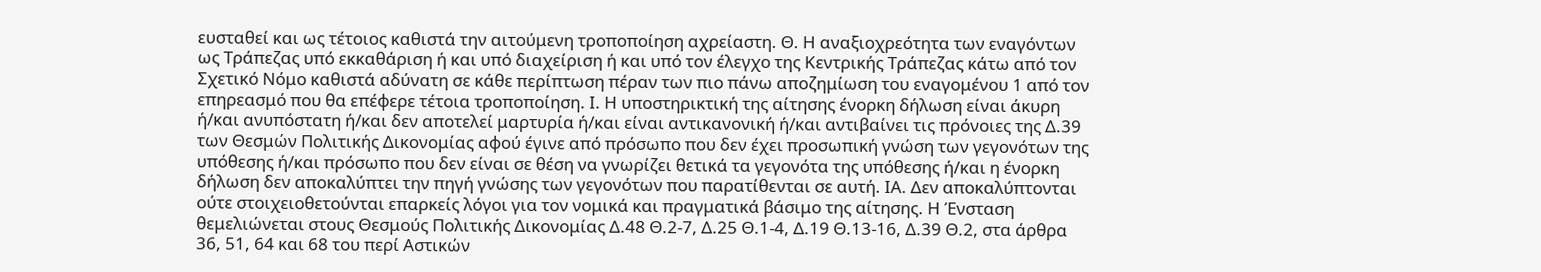ευσταθεί και ως τέτοιος καθιστά την αιτούμενη τροποποίηση αχρείαστη. Θ. Η αναξιοχρεότητα των εναγόντων ως Τράπεζας υπό εκκαθάριση ή και υπό διαχείριση ή και υπό τον έλεγχο της Κεντρικής Τράπεζας κάτω από τον Σχετικό Νόμο καθιστά αδύνατη σε κάθε περίπτωση πέραν των πιο πάνω αποζημίωση του εναγομένου 1 από τον επηρεασμό που θα επέφερε τέτοια τροποποίηση. Ι. Η υποστηρικτική της αίτησης ένορκη δήλωση είναι άκυρη ή/και ανυπόστατη ή/και δεν αποτελεί μαρτυρία ή/και είναι αντικανονική ή/και αντιβαίνει τις πρόνοιες της Δ.39 των Θεσμών Πολιτικής Δικονομίας αφού έγινε από πρόσωπο που δεν έχει προσωπική γνώση των γεγονότων της υπόθεσης ή/και πρόσωπο που δεν είναι σε θέση να γνωρίζει θετικά τα γεγονότα της υπόθεσης ή/και η ένορκη δήλωση δεν αποκαλύπτει την πηγή γνώσης των γεγονότων που παρατίθενται σε αυτή. ΙΑ. Δεν αποκαλύπτονται ούτε στοιχειοθετούνται επαρκείς λόγοι για τον νομικά και πραγματικά βάσιμο της αίτησης. Η Ένσταση θεμελιώνεται στους Θεσμούς Πολιτικής Δικονομίας Δ.48 Θ.2-7, Δ.25 Θ.1-4, Δ.19 Θ.13-16, Δ.39 Θ.2, στα άρθρα 36, 51, 64 και 68 του περί Αστικών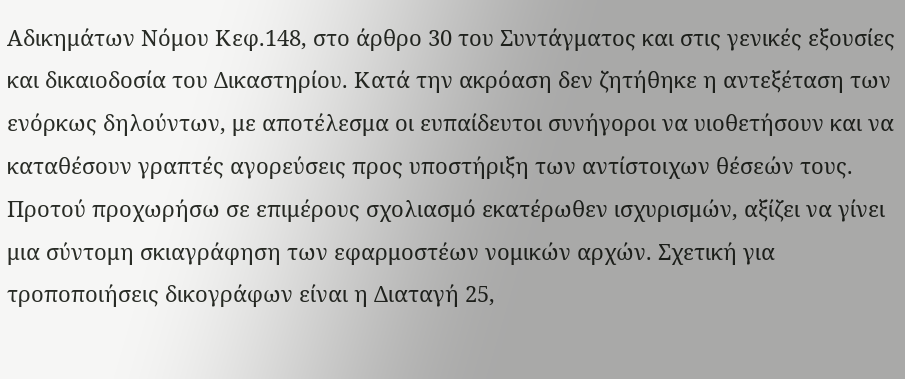Αδικημάτων Νόμου Κεφ.148, στο άρθρο 30 του Συντάγματος και στις γενικές εξουσίες και δικαιοδοσία του Δικαστηρίου. Κατά την ακρόαση δεν ζητήθηκε η αντεξέταση των ενόρκως δηλούντων, με αποτέλεσμα οι ευπαίδευτοι συνήγοροι να υιοθετήσουν και να καταθέσουν γραπτές αγορεύσεις προς υποστήριξη των αντίστοιχων θέσεών τους. Προτού προχωρήσω σε επιμέρους σχολιασμό εκατέρωθεν ισχυρισμών, αξίζει να γίνει μια σύντομη σκιαγράφηση των εφαρμοστέων νομικών αρχών. Σχετική για τροποποιήσεις δικογράφων είναι η Διαταγή 25,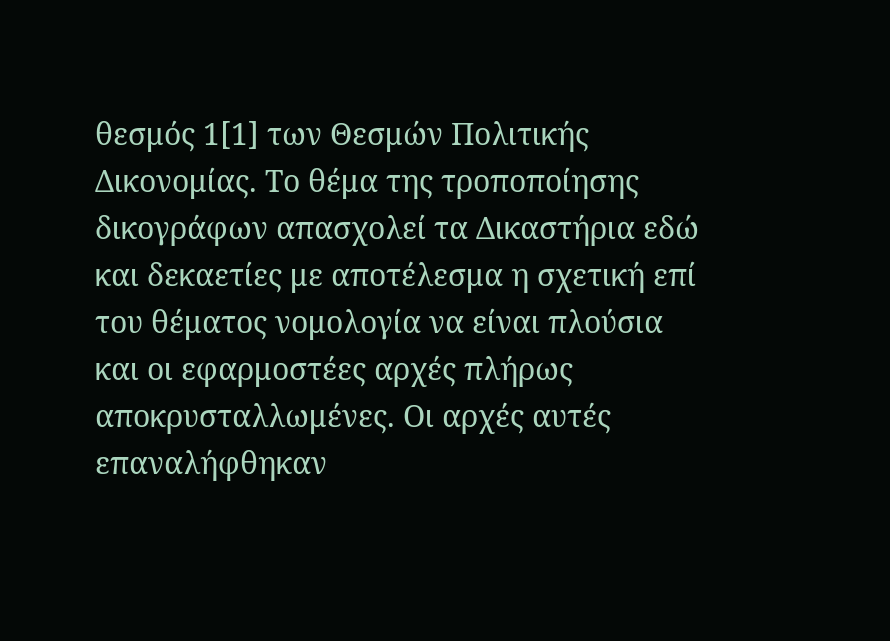θεσμός 1[1] των Θεσμών Πολιτικής Δικονομίας. Το θέμα της τροποποίησης δικογράφων απασχολεί τα Δικαστήρια εδώ και δεκαετίες με αποτέλεσμα η σχετική επί του θέματος νομολογία να είναι πλούσια και οι εφαρμοστέες αρχές πλήρως αποκρυσταλλωμένες. Οι αρχές αυτές επαναλήφθηκαν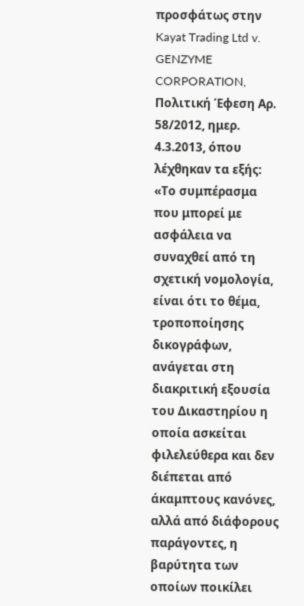προσφάτως στην Kayat Trading Ltd v. GENZYME CORPORATION, Πολιτική Έφεση Αρ. 58/2012, ημερ. 4.3.2013, όπου λέχθηκαν τα εξής: «Το συμπέρασμα που μπορεί με ασφάλεια να συναχθεί από τη σχετική νομολογία, είναι ότι το θέμα, τροποποίησης δικογράφων, ανάγεται στη διακριτική εξουσία του Δικαστηρίου η οποία ασκείται φιλελεύθερα και δεν διέπεται από άκαμπτους κανόνες, αλλά από διάφορους παράγοντες, η βαρύτητα των οποίων ποικίλει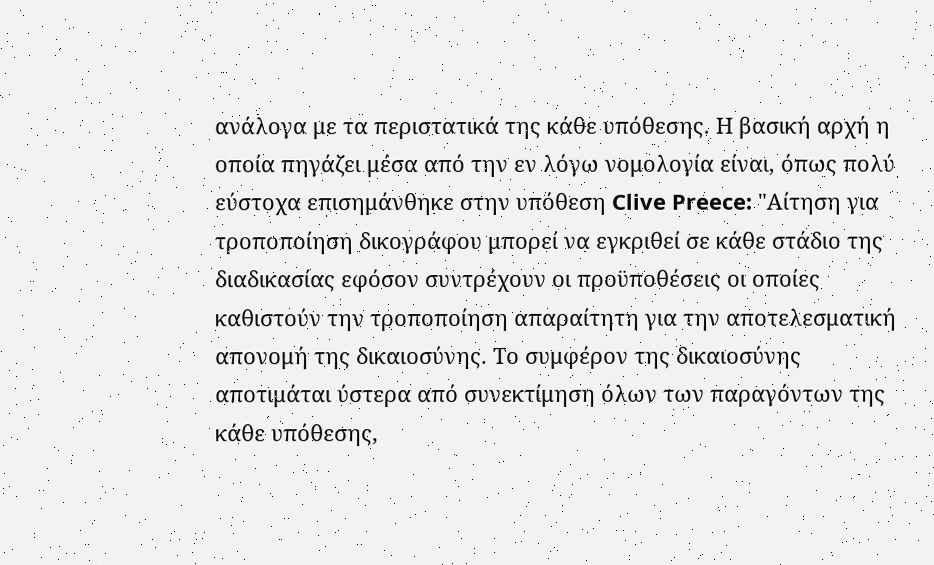ανάλογα με τα περιστατικά της κάθε υπόθεσης. Η βασική αρχή η οποία πηγάζει μέσα από την εν λόγω νομολογία είναι, όπως πολύ εύστοχα επισημάνθηκε στην υπόθεση Clive Preece: "Αίτηση για τροποποίηση δικογράφου μπορεί να εγκριθεί σε κάθε στάδιο της διαδικασίας εφόσον συντρέχουν οι προϋποθέσεις οι οποίες καθιστούν την τροποποίηση απαραίτητη για την αποτελεσματική απονομή της δικαιοσύνης. Το συμφέρον της δικαιοσύνης αποτιμάται ύστερα από συνεκτίμηση όλων των παραγόντων της κάθε υπόθεσης,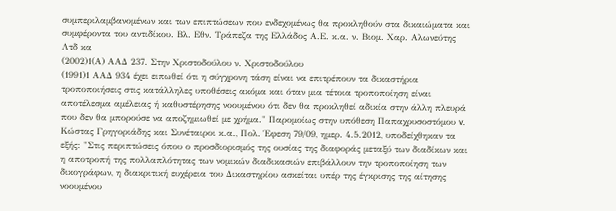συμπεριλαμβανομένων και των επιπτώσεων που ενδεχομένως θα προκληθούν στα δικαιώματα και συμφέροντα του αντιδίκου. Βλ. Εθν. Τράπεζα της Ελλάδος Α.Ε. κ.α. ν. Βιομ. Χαρ. Αλωνεύτης Λτδ κα
(2002)1(Α) ΑΑΔ 237. Στην Χριστοδούλου ν. Χριστοδούλου
(1991)1 ΑΑΔ 934 έχει ειπωθεί ότι η σύγχρονη τάση είναι να επιτρέπουν τα δικαστήρια τροποποιήσεις στις κατάλληλες υποθέσεις ακόμα και όταν μια τέτοια τροποποίηση είναι αποτέλεσμα αμέλειας ή καθυστέρησης νοουμένου ότι δεν θα προκληθεί αδικία στην άλλη πλευρά που δεν θα μπορούσε να αποζημιωθεί με χρήμα." Παρομοίως στην υπόθεση Παπαχρυσοστόμου v. Κώστας Γρηγοριάδης και Συνέταιροι κ.α., Πολ. Έφεση 79/09, ημερ. 4.5.2012, υποδείχθηκαν τα εξής: "Στις περιπτώσεις όπου ο προσδιορισμός της ουσίας της διαφοράς μεταξύ των διαδίκων και η αποτροπή της πολλαπλότητας των νομικών διαδικασιών επιβάλλουν την τροποποίηση των δικογράφων, η διακριτική ευχέρεια του Δικαστηρίου ασκείται υπέρ της έγκρισης της αίτησης νοουμένου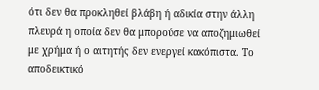ότι δεν θα προκληθεί βλάβη ή αδικία στην άλλη πλευρά η οποία δεν θα μπορούσε να αποζημιωθεί με χρήμα ή ο αιτητής δεν ενεργεί κακόπιστα. Το αποδεικτικό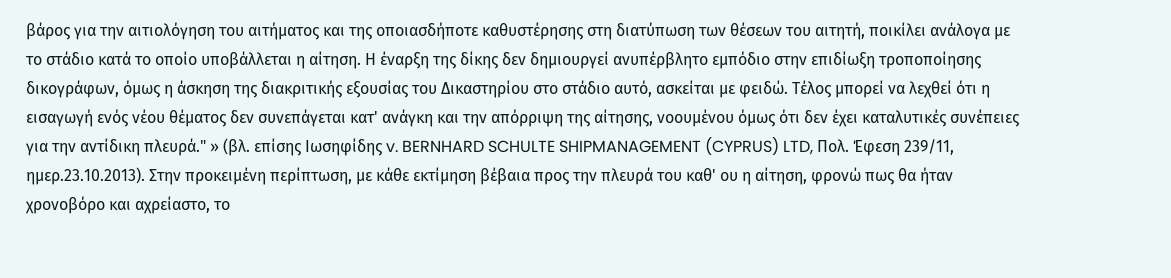βάρος για την αιτιολόγηση του αιτήματος και της οποιασδήποτε καθυστέρησης στη διατύπωση των θέσεων του αιτητή, ποικίλει ανάλογα με το στάδιο κατά το οποίο υποβάλλεται η αίτηση. Η έναρξη της δίκης δεν δημιουργεί ανυπέρβλητο εμπόδιο στην επιδίωξη τροποποίησης δικογράφων, όμως η άσκηση της διακριτικής εξουσίας του Δικαστηρίου στο στάδιο αυτό, ασκείται με φειδώ. Τέλος μπορεί να λεχθεί ότι η εισαγωγή ενός νέου θέματος δεν συνεπάγεται κατ' ανάγκη και την απόρριψη της αίτησης, νοουμένου όμως ότι δεν έχει καταλυτικές συνέπειες για την αντίδικη πλευρά." » (βλ. επίσης Ιωσηφίδης v. BERNHARD SCHULTE SHIPMANAGEMENT (CYPRUS) LTD, Πολ. Έφεση 239/11, ημερ.23.10.2013). Στην προκειμένη περίπτωση, με κάθε εκτίμηση βέβαια προς την πλευρά του καθ' ου η αίτηση, φρονώ πως θα ήταν χρονοβόρο και αχρείαστο, το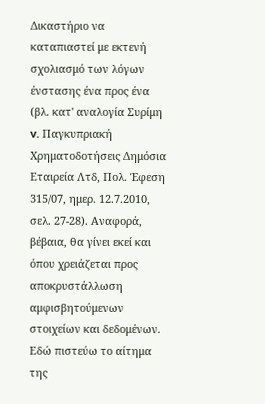Δικαστήριο να καταπιαστεί με εκτενή σχολιασμό των λόγων ένστασης ένα προς ένα (βλ. κατ' αναλογία Συρίμη v. Παγκυπριακή Χρηματοδοτήσεις Δημόσια Εταιρεία Λτδ, Πολ. Έφεση 315/07, ημερ. 12.7.2010, σελ. 27-28). Αναφορά, βέβαια, θα γίνει εκεί και όπου χρειάζεται προς αποκρυστάλλωση αμφισβητούμενων στοιχείων και δεδομένων. Εδώ πιστεύω το αίτημα της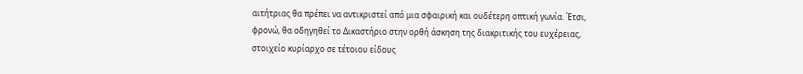αιτήτριας θα πρέπει να αντικριστεί από μια σφαιρική και ουδέτερη οπτική γωνία. Έτσι, φρονώ, θα οδηγηθεί το Δικαστήριο στην ορθή άσκηση της διακριτικής του ευχέρειας, στοιχείο κυρίαρχο σε τέτοιου είδους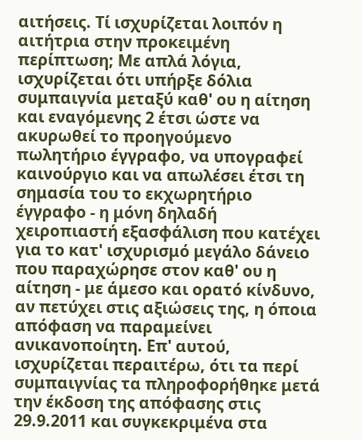αιτήσεις. Τί ισχυρίζεται λοιπόν η αιτήτρια στην προκειμένη περίπτωση; Με απλά λόγια, ισχυρίζεται ότι υπήρξε δόλια συμπαιγνία μεταξύ καθ' ου η αίτηση και εναγόμενης 2 έτσι ώστε να ακυρωθεί το προηγούμενο πωλητήριο έγγραφο, να υπογραφεί καινούργιο και να απωλέσει έτσι τη σημασία του το εκχωρητήριο έγγραφο - η μόνη δηλαδή χειροπιαστή εξασφάλιση που κατέχει για το κατ' ισχυρισμό μεγάλο δάνειο που παραχώρησε στον καθ' ου η αίτηση - με άμεσο και ορατό κίνδυνο, αν πετύχει στις αξιώσεις της, η όποια απόφαση να παραμείνει ανικανοποίητη. Επ' αυτού, ισχυρίζεται περαιτέρω, ότι τα περί συμπαιγνίας τα πληροφορήθηκε μετά την έκδοση της απόφασης στις 29.9.2011 και συγκεκριμένα στα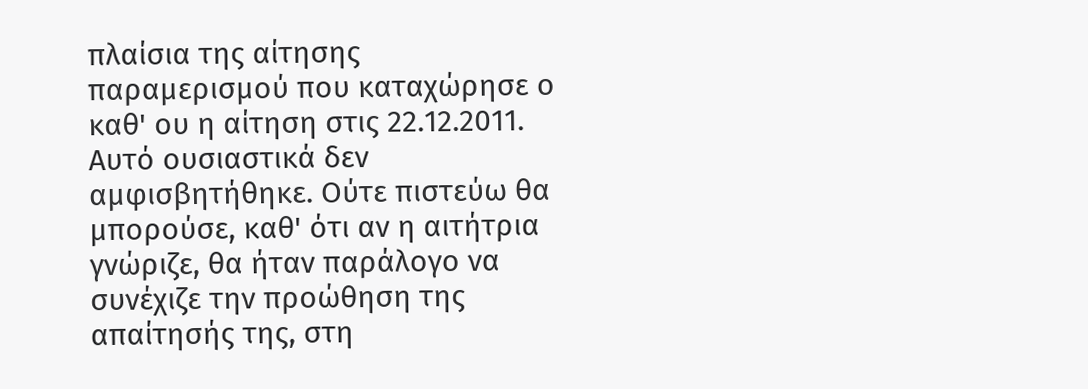πλαίσια της αίτησης παραμερισμού που καταχώρησε ο καθ' ου η αίτηση στις 22.12.2011. Αυτό ουσιαστικά δεν αμφισβητήθηκε. Ούτε πιστεύω θα μπορούσε, καθ' ότι αν η αιτήτρια γνώριζε, θα ήταν παράλογο να συνέχιζε την προώθηση της απαίτησής της, στη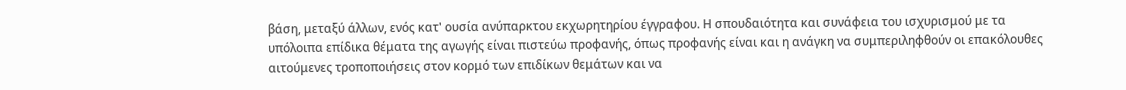βάση, μεταξύ άλλων, ενός κατ' ουσία ανύπαρκτου εκχωρητηρίου έγγραφου. Η σπουδαιότητα και συνάφεια του ισχυρισμού με τα υπόλοιπα επίδικα θέματα της αγωγής είναι πιστεύω προφανής, όπως προφανής είναι και η ανάγκη να συμπεριληφθούν οι επακόλουθες αιτούμενες τροποποιήσεις στον κορμό των επιδίκων θεμάτων και να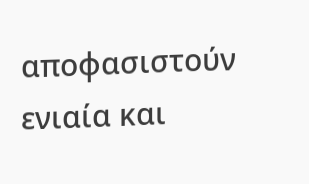αποφασιστούν ενιαία και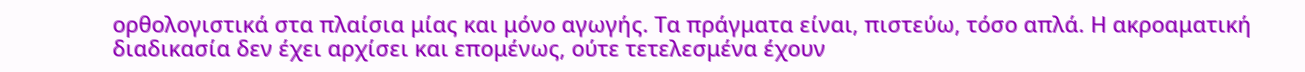ορθολογιστικά στα πλαίσια μίας και μόνο αγωγής. Τα πράγματα είναι, πιστεύω, τόσο απλά. Η ακροαματική διαδικασία δεν έχει αρχίσει και επομένως, ούτε τετελεσμένα έχουν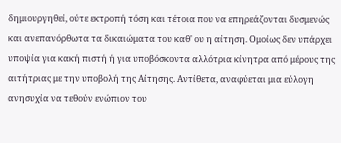δημιουργηθεί, ούτε εκτροπή τόση και τέτοια που να επηρεάζονται δυσμενώς και ανεπανόρθωτα τα δικαιώματα του καθ' ου η αίτηση. Ομοίως δεν υπάρχει υποψία για κακή πιστή ή για υποβόσκοντα αλλότρια κίνητρα από μέρους της αιτήτριας με την υποβολή της Αίτησης. Αντίθετα, αναφύεται μια εύλογη ανησυχία να τεθούν ενώπιον του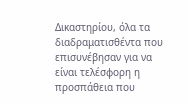Δικαστηρίου, όλα τα διαδραματισθέντα που επισυνέβησαν για να είναι τελέσφορη η προσπάθεια που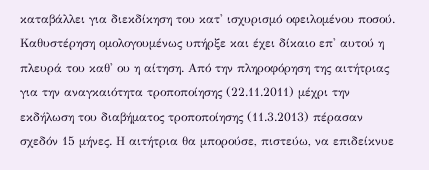καταβάλλει για διεκδίκηση του κατ' ισχυρισμό οφειλομένου ποσού. Καθυστέρηση ομολογουμένως υπήρξε και έχει δίκαιο επ' αυτού η πλευρά του καθ' ου η αίτηση. Από την πληροφόρηση της αιτήτριας για την αναγκαιότητα τροποποίησης (22.11.2011) μέχρι την εκδήλωση του διαβήματος τροποποίησης (11.3.2013) πέρασαν σχεδόν 15 μήνες. Η αιτήτρια θα μπορούσε, πιστεύω, να επιδείκνυε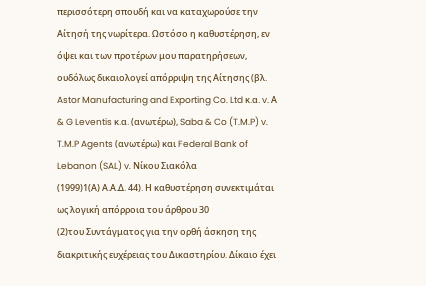περισσότερη σπουδή και να καταχωρούσε την Αίτησή της νωρίτερα. Ωστόσο η καθυστέρηση, εν όψει και των προτέρων μου παρατηρήσεων, ουδόλως δικαιολογεί απόρριψη της Αίτησης (βλ. Astor Manufacturing and Exporting Co. Ltd κ.α. v. Α & G Leventis κ.α. (ανωτέρω), Saba & Co (T.M.P) v. T.M.P Agents (ανωτέρω) και Federal Bank of Lebanon (SAL) v. Νίκου Σιακόλα
(1999)1(Α) Α.Α.Δ. 44). Η καθυστέρηση συνεκτιμάται ως λογική απόρροια του άρθρου 30
(2)του Συντάγματος για την ορθή άσκηση της διακριτικής ευχέρειας του Δικαστηρίου. Δίκαιο έχει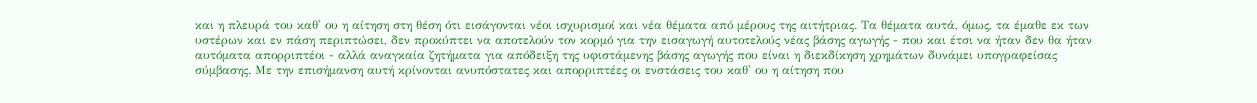και η πλευρά του καθ' ου η αίτηση στη θέση ότι εισάγονται νέοι ισχυρισμοί και νέα θέματα από μέρους της αιτήτριας. Τα θέματα αυτά, όμως, τα έμαθε εκ των υστέρων και εν πάση περιπτώσει, δεν προκύπτει να αποτελούν τον κορμό για την εισαγωγή αυτοτελούς νέας βάσης αγωγής - που και έτσι να ήταν δεν θα ήταν αυτόματα απορριπτέοι - αλλά αναγκαία ζητήματα για απόδειξη της υφιστάμενης βάσης αγωγής που είναι η διεκδίκηση χρημάτων δυνάμει υπογραφείσας σύμβασης. Με την επισήμανση αυτή κρίνονται ανυπόστατες και απορριπτέες οι ενστάσεις του καθ' ου η αίτηση που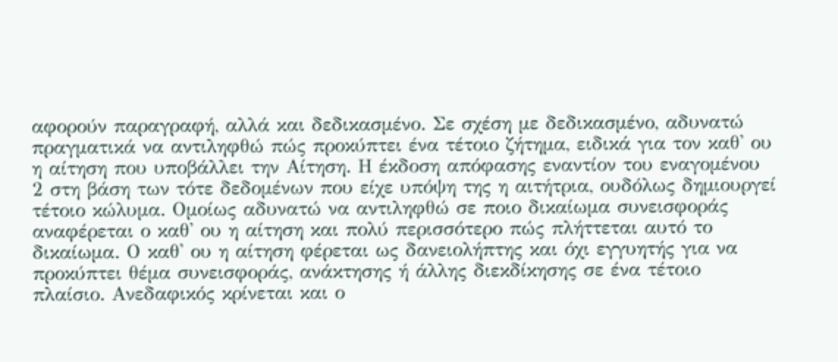αφορούν παραγραφή, αλλά και δεδικασμένο. Σε σχέση με δεδικασμένο, αδυνατώ πραγματικά να αντιληφθώ πώς προκύπτει ένα τέτοιο ζήτημα, ειδικά για τον καθ' ου η αίτηση που υποβάλλει την Αίτηση. Η έκδοση απόφασης εναντίον του εναγομένου 2 στη βάση των τότε δεδομένων που είχε υπόψη της η αιτήτρια, ουδόλως δημιουργεί τέτοιο κώλυμα. Ομοίως αδυνατώ να αντιληφθώ σε ποιο δικαίωμα συνεισφοράς αναφέρεται ο καθ' ου η αίτηση και πολύ περισσότερο πώς πλήττεται αυτό το δικαίωμα. Ο καθ' ου η αίτηση φέρεται ως δανειολήπτης και όχι εγγυητής για να προκύπτει θέμα συνεισφοράς, ανάκτησης ή άλλης διεκδίκησης σε ένα τέτοιο πλαίσιο. Ανεδαφικός κρίνεται και ο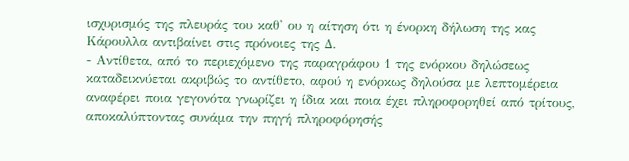ισχυρισμός της πλευράς του καθ' ου η αίτηση ότι η ένορκη δήλωση της κας Κάρουλλα αντιβαίνει στις πρόνοιες της Δ.
- Αντίθετα, από το περιεχόμενο της παραγράφου 1 της ενόρκου δηλώσεως καταδεικνύεται ακριβώς το αντίθετο, αφού η ενόρκως δηλούσα με λεπτομέρεια αναφέρει ποια γεγονότα γνωρίζει η ίδια και ποια έχει πληροφορηθεί από τρίτους, αποκαλύπτοντας συνάμα την πηγή πληροφόρησής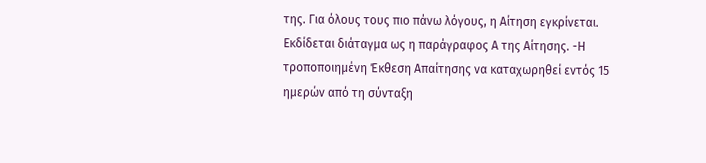της. Για όλους τους πιο πάνω λόγους, η Αίτηση εγκρίνεται. Εκδίδεται διάταγμα ως η παράγραφος Α της Αίτησης. -Η τροποποιημένη Έκθεση Απαίτησης να καταχωρηθεί εντός 15 ημερών από τη σύνταξη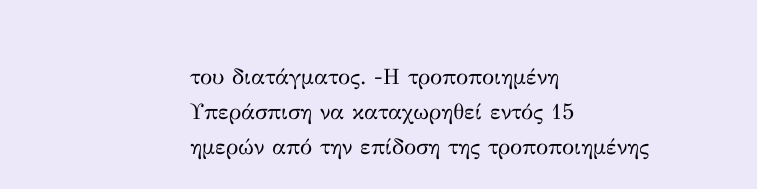του διατάγματος. -Η τροποποιημένη Υπεράσπιση να καταχωρηθεί εντός 15 ημερών από την επίδοση της τροποποιημένης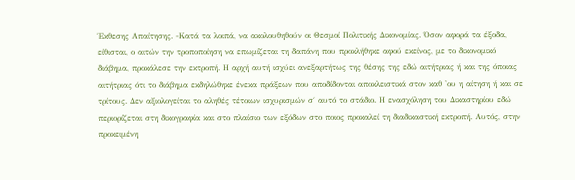Έκθεσης Απαίτησης. -Κατά τα λοιπά, να ακολουθηθούν οι Θεσμοί Πολιτικής Δικονομίας. Όσον αφορά τα έξοδα, είθισται, ο αιτών την τροποποίηση να επωμίζεται τη δαπάνη που προκλήθηκε αφού εκείνος, με το δικονομικό διάβημα, προκάλεσε την εκτροπή. Η αρχή αυτή ισχύει ανεξαρτήτως της θέσης της εδώ αιτήτριας ή και της όποιας αιτήτριας ότι το διάβημα εκδηλώθηκε ένεκα πράξεων που αποδίδονται αποκλειστικά στον καθ 'ου η αίτηση ή και σε τρίτους. Δεν αξιολογείται το αληθές τέτοιων ισχυρισμών σ΄ αυτό το στάδιο. Η ενασχόληση του Δικαστηρίου εδώ περιορίζεται στη δικογραφία και στο πλαίσιο των εξόδων στο ποιος προκαλεί τη διαδικαστική εκτροπή. Αυτός, στην προκειμένη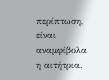περίπτωση, είναι αναμφίβολα η αιτήτρια.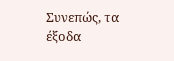Συνεπώς, τα έξοδα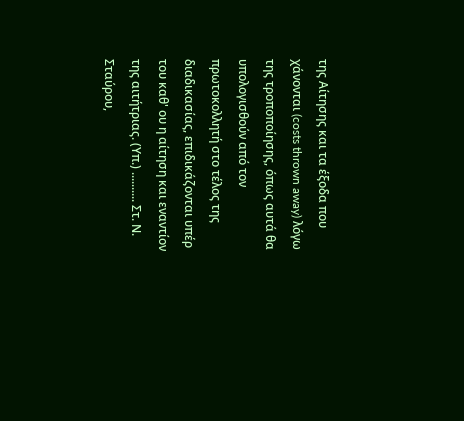της Αίτησης και τα έξοδα που χάνονται (costs thrown away) λόγω της τροποποίησης, όπως αυτά θα υπολογισθούν από τον πρωτοκολλητή στο τέλος της διαδικασίας, επιδικάζονται υπέρ του καθ' ου η αίτηση και εναντίον της αιτήτριας. (Υπ.) .......... Στ. Ν. Σταύρου,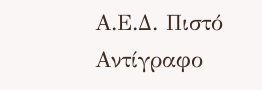Α.Ε.Δ. Πιστό Αντίγραφο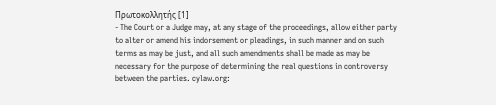Πρωτοκολλητής [1]
- The Court or a Judge may, at any stage of the proceedings, allow either party to alter or amend his indorsement or pleadings, in such manner and on such terms as may be just, and all such amendments shall be made as may be necessary for the purpose of determining the real questions in controversy between the parties. cylaw.org: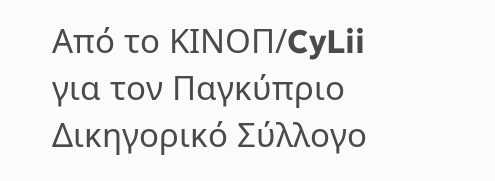Από το ΚΙΝOΠ/CyLii για τον Παγκύπριο Δικηγορικό Σύλλογο